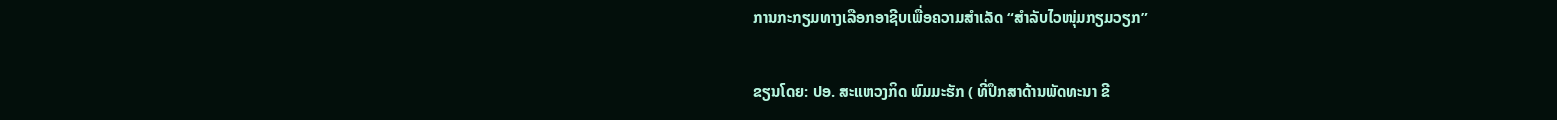ການກະກຽມທາງເລືອກອາຊີບເພື່ອຄວາມສຳເລັດ “ສຳລັບໄວໜຸ່ມກຽມວຽກ”

ຂຽນໂດຍ: ປອ. ສະແຫວງກິດ ພົມມະຮັກ ( ທີ່ປຶກສາດ້ານພັດທະນາ ຂີ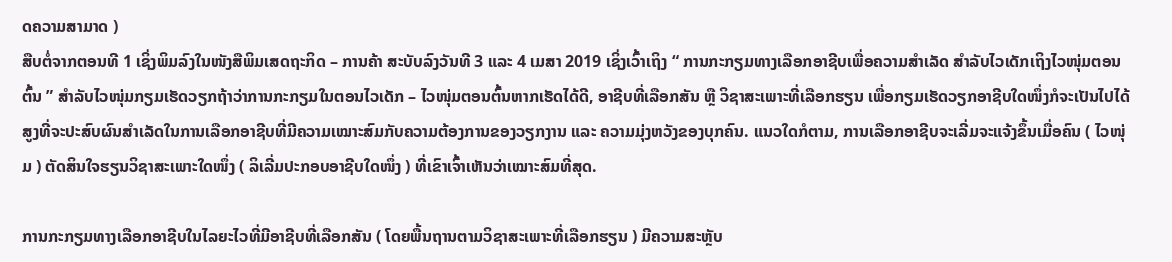ດຄວາມສາມາດ )
ສືບຕໍ່ຈາກຕອນທີ 1 ເຊິ່ງພິມລົງໃນໜັງສືພິມເສດຖະກິດ – ການຄ້າ ສະບັບລົງວັນທີ 3 ແລະ 4 ເມສາ 2019 ເຊິ່ງເວົ້າເຖິງ “ ການກະກຽມທາງເລືອກອາຊີບເພື່ອຄວາມສຳເລັດ ສຳລັບໄວເດັກເຖິງໄວໜຸ່ມຕອນຕົ້ນ ” ສຳລັບໄວໜຸ່ມກຽມເຮັດວຽກຖ້າວ່າການກະກຽມໃນຕອນໄວເດັກ – ໄວໜຸ່ມຕອນຕົ້ນຫາກເຮັດໄດ້ດີ, ອາຊີບທີ່ເລືອກສັນ ຫຼື ວິຊາສະເພາະທີ່ເລືອກຮຽນ ເພື່ອກຽມເຮັດວຽກອາຊີບໃດໜຶ່ງກໍຈະເປັນໄປໄດ້ສູງທີ່ຈະປະສົບຜົນສໍາເລັດໃນການເລືອກອາຊີບທີ່ມີຄວາມເໝາະສົມກັບຄວາມຕ້ອງການຂອງວຽກງານ ແລະ ຄວາມມຸ່ງຫວັງຂອງບຸກຄົນ. ແນວໃດກໍຕາມ, ການເລືອກອາຊີບຈະເລີ່ມຈະແຈ້ງຂຶ້ນເມື່ອຄົນ ( ໄວໜຸ່ມ ) ຕັດສິນໃຈຮຽນວິຊາສະເພາະໃດໜຶ່ງ ( ລິເລີ່ມປະກອບອາຊີບໃດໜຶ່ງ ) ທີ່ເຂົາເຈົ້າເຫັນວ່າເໝາະສົມທີ່ສຸດ.

ການກະກຽມທາງເລືອກອາຊີບໃນໄລຍະໄວທີ່ມີອາຊີບທີ່ເລືອກສັນ ( ໂດຍພື້ນຖານຕາມວິຊາສະເພາະທີ່ເລືອກຮຽນ ) ມີຄວາມສະຫຼັບ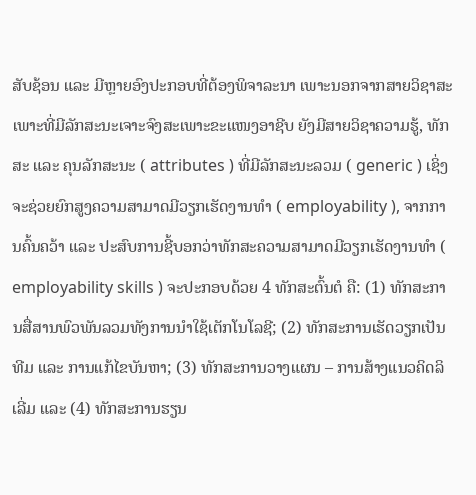ສັບຊ້ອນ ແລະ ມີຫຼາຍອົງປະກອບທີ່ຕ້ອງພິຈາລະນາ ເພາະນອກຈາກສາຍວິຊາສະເພາະທີ່ມີລັກສະນະເຈາະຈົງສະເພາະຂະແໜງອາຊີບ ຍັງມີສາຍວິຊາຄວາມຮູ້, ທັກສະ ແລະ ຄຸນລັກສະນະ ( attributes ) ທີ່ມີລັກສະນະລວມ ( generic ) ເຊິ່ງຈະຊ່ວຍຍົກສູງຄວາມສາມາດມີວຽກເຮັດງານທຳ ( employability ), ຈາກການຄົ້ນຄວ້າ ແລະ ປະສົບການຊີ້ບອກວ່າທັກສະຄວາມສາມາດມີວຽກເຮັດງານທຳ ( employability skills ) ຈະປະກອບດ້ວຍ 4 ທັກສະຕົ້ນຕໍ ຄື: (1) ທັກສະການສື່ສານພົວພັນລວມທັງການນໍາໃຊ້ເຕັກໂນໂລຊີ; (2) ທັກສະການເຮັດວຽກເປັນທີມ ແລະ ການແກ້ໄຂບັນຫາ; (3) ທັກສະການວາງແຜນ – ການສ້າງແນວຄິດລິເລີ່ມ ແລະ (4) ທັກສະການຮຽນ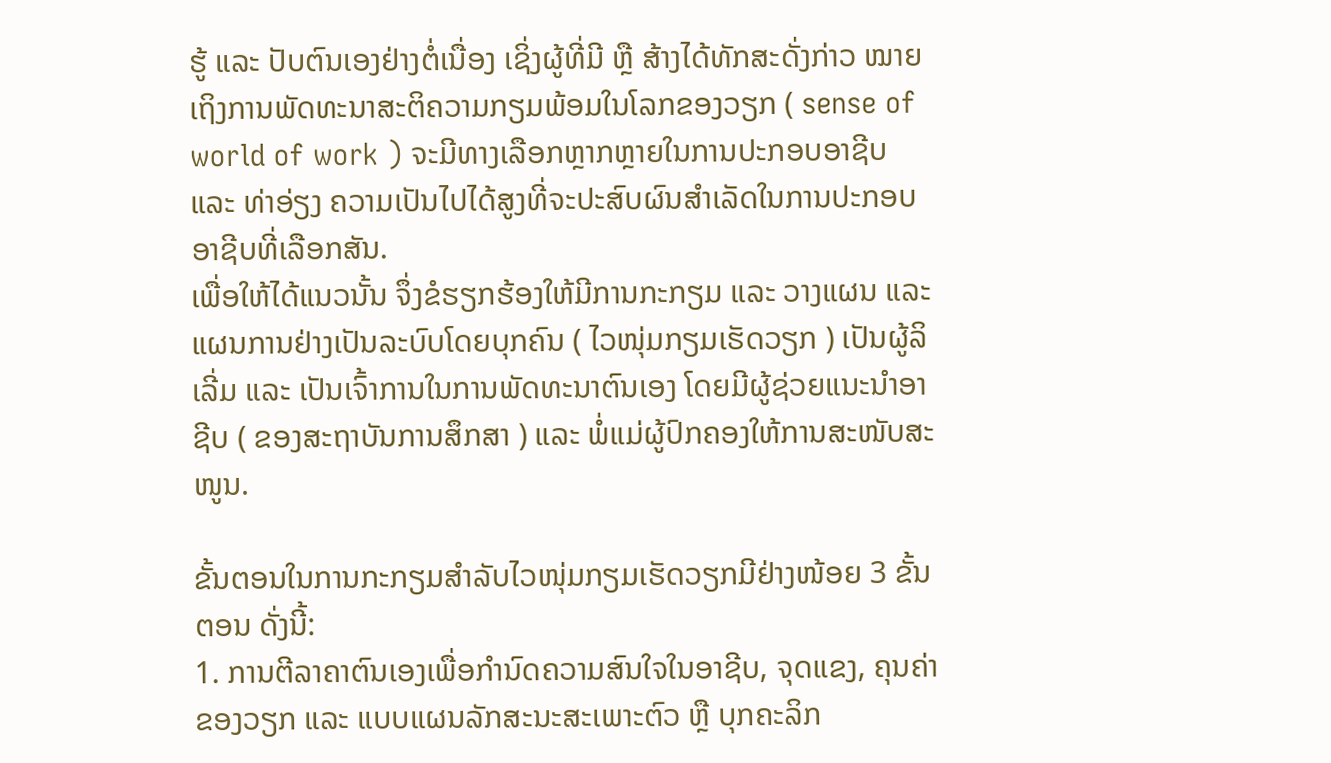ຮູ້ ແລະ ປັບຕົນເອງຢ່າງຕໍ່ເນື່ອງ ເຊິ່ງຜູ້ທີ່ມີ ຫຼື ສ້າງໄດ້ທັກສະດັ່ງກ່າວ ໝາຍເຖິງການພັດທະນາສະຕິຄວາມກຽມພ້ອມໃນໂລກຂອງວຽກ ( sense of world of work ) ຈະມີທາງເລືອກຫຼາກຫຼາຍໃນການປະກອບອາຊີບ ແລະ ທ່າອ່ຽງ ຄວາມເປັນໄປໄດ້ສູງທີ່ຈະປະສົບຜົນສຳເລັດໃນການປະກອບອາຊີບທີ່ເລືອກສັນ.
ເພື່ອໃຫ້ໄດ້ແນວນັ້ນ ຈຶ່ງຂໍຮຽກຮ້ອງໃຫ້ມີການກະກຽມ ແລະ ວາງແຜນ ແລະ ແຜນການຢ່າງເປັນລະບົບໂດຍບຸກຄົນ ( ໄວໜຸ່ມກຽມເຮັດວຽກ ) ເປັນຜູ້ລິເລີ່ມ ແລະ ເປັນເຈົ້າການໃນການພັດທະນາຕົນເອງ ໂດຍມີຜູ້ຊ່ວຍແນະນຳອາຊີບ ( ຂອງສະຖາບັນການສຶກສາ ) ແລະ ພໍ່ແມ່ຜູ້ປົກຄອງໃຫ້ການສະໜັບສະໜູນ.

ຂັ້ນຕອນໃນການກະກຽມສຳລັບໄວໜຸ່ມກຽມເຮັດວຽກມີຢ່າງໜ້ອຍ 3 ຂັ້ນຕອນ ດັ່ງນີ້:
1. ການຕີລາຄາຕົນເອງເພື່ອກຳນົດຄວາມສົນໃຈໃນອາຊີບ, ຈຸດແຂງ, ຄຸນຄ່າຂອງວຽກ ແລະ ແບບແຜນລັກສະນະສະເພາະຕົວ ຫຼື ບຸກຄະລິກ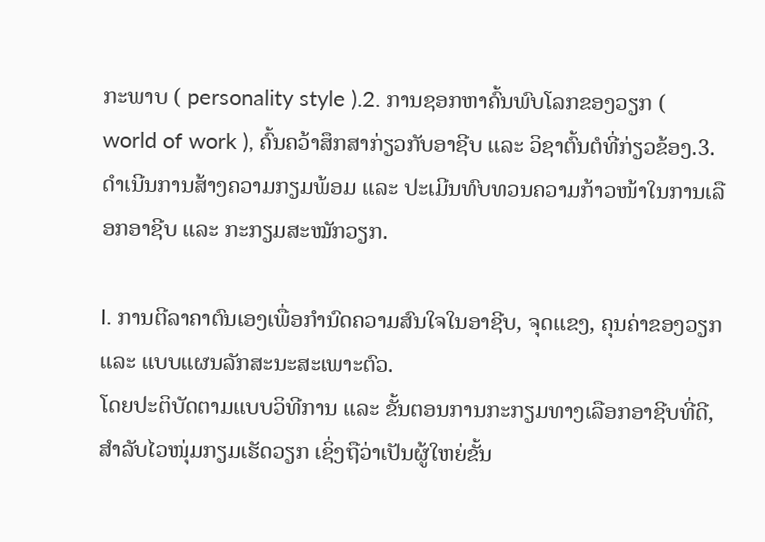ກະພາບ ( personality style ).2. ການຊອກຫາຄົ້ນພົບໂລກຂອງວຽກ ( world of work ), ຄົ້ນຄວ້າສຶກສາກ່ຽວກັບອາຊີບ ແລະ ວິຊາຕົ້ນຕໍທີ່ກ່ຽວຂ້ອງ.3. ດຳເນີນການສ້າງຄວາມກຽມພ້ອມ ແລະ ປະເມີນທົບທວນຄວາມກ້າວໜ້າໃນການເລືອກອາຊີບ ແລະ ກະກຽມສະໝັກວຽກ.

I. ການຕີລາຄາຕົນເອງເພື່ອກຳນົດຄວາມສົນໃຈໃນອາຊີບ, ຈຸດແຂງ, ຄຸນຄ່າຂອງວຽກ ແລະ ແບບແຜນລັກສະນະສະເພາະຕົວ.
ໂດຍປະຕິບັດຕາມແບບວິທີການ ແລະ ຂັ້ນຕອນການກະກຽມທາງເລືອກອາຊີບທີ່ດີ, ສຳລັບໄວໜຸ່ມກຽມເຮັດວຽກ ເຊິ່ງຖືວ່າເປັນຜູ້ໃຫຍ່ຂັ້ນ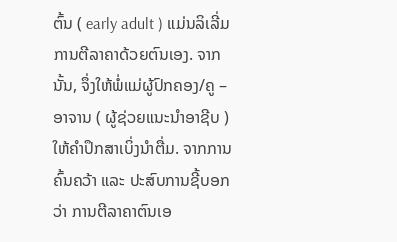ຕົ້ນ ( early adult ) ແມ່ນລິເລີ່ມການຕີລາຄາດ້ວຍຕົນເອງ. ຈາກນັ້ນ, ຈຶ່ງໃຫ້ພໍ່ແມ່ຜູ້ປົກຄອງ/ຄູ – ອາຈານ ( ຜູ້ຊ່ວຍແນະນຳອາຊີບ ) ໃຫ້ຄຳປຶກສາເບິ່ງນຳຕື່ມ. ຈາກການຄົ້ນຄວ້າ ແລະ ປະສົບການຊີ້ບອກວ່າ ການຕີລາຄາຕົນເອ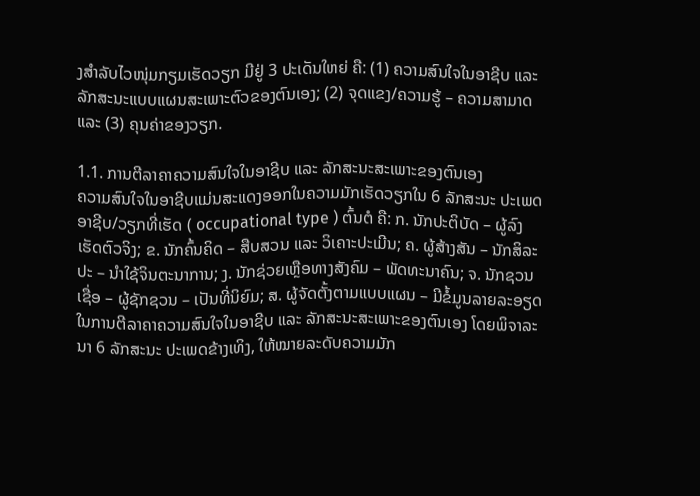ງສຳລັບໄວໜຸ່ມກຽມເຮັດວຽກ ມີຢູ່ 3 ປະເດັນໃຫຍ່ ຄື: (1) ຄວາມສົນໃຈໃນອາຊີບ ແລະ ລັກສະນະແບບແຜນສະເພາະຕົວຂອງຕົນເອງ; (2) ຈຸດແຂງ/ຄວາມຮູ້ – ຄວາມສາມາດ ແລະ (3) ຄຸນຄ່າຂອງວຽກ.

1.1. ການຕີລາຄາຄວາມສົນໃຈໃນອາຊີບ ແລະ ລັກສະນະສະເພາະຂອງຕົນເອງ
ຄວາມສົນໃຈໃນອາຊີບແມ່ນສະແດງອອກໃນຄວາມມັກເຮັດວຽກໃນ 6 ລັກສະນະ ປະເພດອາຊີບ/ວຽກທີ່ເຮັດ ( occupational type ) ຕົ້ນຕໍ ຄື: ກ. ນັກປະຕິບັດ – ຜູ້ລົງເຮັດຕົວຈິງ; ຂ. ນັກຄົ້ນຄິດ – ສືບສວນ ແລະ ວິເຄາະປະເມີນ; ຄ. ຜູ້ສ້າງສັນ – ນັກສິລະປະ – ນຳໃຊ້ຈິນຕະນາການ; ງ. ນັກຊ່ວຍເຫຼືອທາງສັງຄົມ – ພັດທະນາຄົນ; ຈ. ນັກຊວນເຊື່ອ – ຜູ້ຊັກຊວນ – ເປັນທີ່ນິຍົມ; ສ. ຜູ້ຈັດຕັ້ງຕາມແບບແຜນ – ມີຂໍ້ມູນລາຍລະອຽດໃນການຕີລາຄາຄວາມສົນໃຈໃນອາຊີບ ແລະ ລັກສະນະສະເພາະຂອງຕົນເອງ ໂດຍພິຈາລະນາ 6 ລັກສະນະ ປະເພດຂ້າງເທິງ, ໃຫ້ໝາຍລະດັບຄວາມມັກ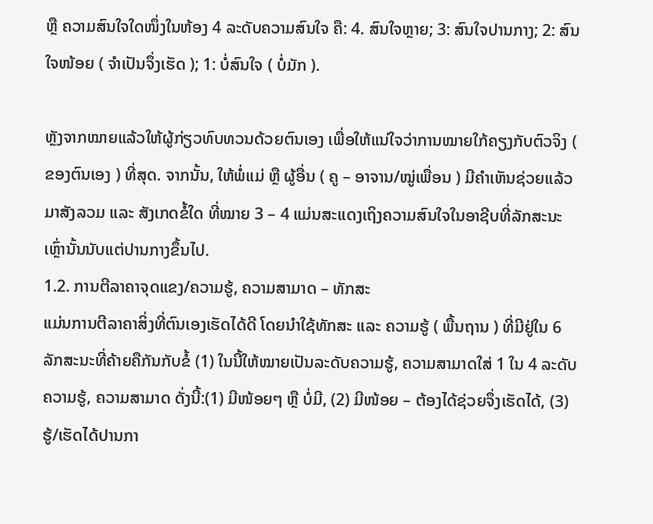ຫຼື ຄວາມສົນໃຈໃດໜຶ່ງໃນຫ້ອງ 4 ລະດັບຄວາມສົນໃຈ ຄື: 4. ສົນໃຈຫຼາຍ; 3: ສົນໃຈປານກາງ; 2: ສົນໃຈໜ້ອຍ ( ຈໍາເປັນຈຶ່ງເຮັດ ); 1: ບໍ່ສົນໃຈ ( ບໍ່ມັກ ).

ຫຼັງຈາກໝາຍແລ້ວໃຫ້ຜູ້ກ່ຽວທົບທວນດ້ວຍຕົນເອງ ເພື່ອໃຫ້ແນ່ໃຈວ່າການໝາຍໃກ້ຄຽງກັບຕົວຈິງ ( ຂອງຕົນເອງ ) ທີ່ສຸດ. ຈາກນັ້ນ, ໃຫ້ພໍ່ແມ່ ຫຼື ຜູ້ອື່ນ ( ຄູ – ອາຈານ/ໝູ່ເພື່ອນ ) ມີຄຳເຫັນຊ່ວຍແລ້ວມາສັງລວມ ແລະ ສັງເກດຂໍ້ໃດ ທີ່ໝາຍ 3 – 4 ແມ່ນສະແດງເຖິງຄວາມສົນໃຈໃນອາຊີບທີ່ລັກສະນະເຫຼົ່ານັ້ນນັບແຕ່ປານກາງຂຶ້ນໄປ.
1.2. ການຕີລາຄາຈຸດແຂງ/ຄວາມຮູ້, ຄວາມສາມາດ – ທັກສະ
ແມ່ນການຕີລາຄາສິ່ງທີ່ຕົນເອງເຮັດໄດ້ດີ ໂດຍນຳໃຊ້ທັກສະ ແລະ ຄວາມຮູ້ ( ພື້ນຖານ ) ທີ່ມີຢູ່ໃນ 6 ລັກສະນະທີ່ຄ້າຍຄືກັນກັບຂໍ້ (1) ໃນນີ້ໃຫ້ໝາຍເປັນລະດັບຄວາມຮູ້, ຄວາມສາມາດໃສ່ 1 ໃນ 4 ລະດັບຄວາມຮູ້, ຄວາມສາມາດ ດັ່ງນີ້:(1) ມີໜ້ອຍໆ ຫຼື ບໍ່ມີ, (2) ມີໜ້ອຍ – ຕ້ອງໄດ້ຊ່ວຍຈຶ່ງເຮັດໄດ້, (3) ຮູ້/ເຮັດໄດ້ປານກາ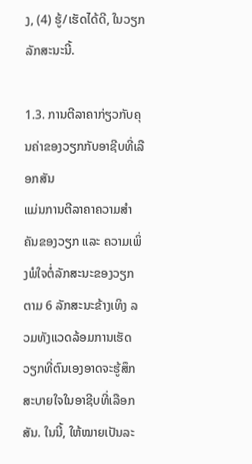ງ, (4) ຮູ້/ເຮັດໄດ້ດີ, ໃນວຽກລັກສະນະນີ້.

1.3. ການຕີລາຄາກ່ຽວກັບຄຸນຄ່າຂອງວຽກກັບອາຊີບທີ່ເລືອກສັນ
ແມ່ນການຕີລາຄາຄວາມສຳຄັນຂອງວຽກ ແລະ ຄວາມເພິ່ງພໍໃຈຕໍ່ລັກສະນະຂອງວຽກ ຕາມ 6 ລັກສະນະຂ້າງເທິງ ລວມທັງແວດລ້ອມການເຮັດວຽກທີ່ຕົນເອງອາດຈະຮູ້ສຶກສະບາຍໃຈໃນອາຊີບທີ່ເລືອກສັນ. ໃນນີ້, ໃຫ້ໝາຍເປັນລະ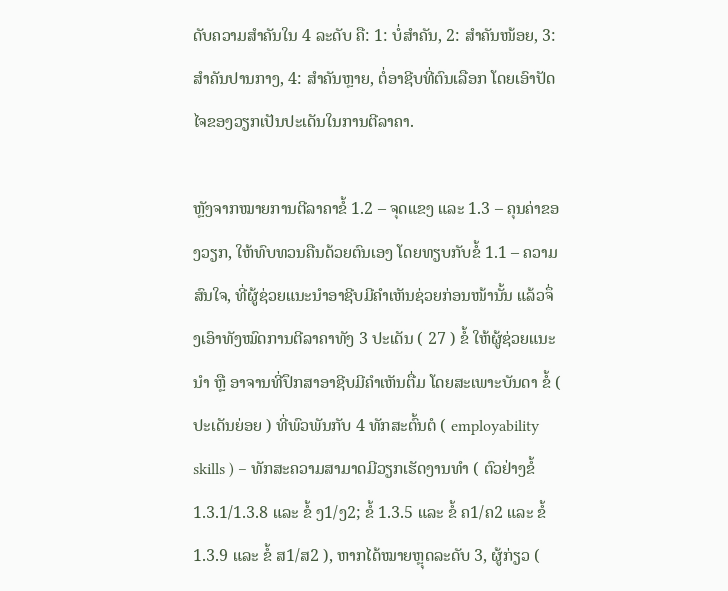ດັບຄວາມສຳຄັນໃນ 4 ລະດັບ ຄື: 1: ບໍ່ສຳຄັນ, 2: ສໍາຄັນໜ້ອຍ, 3: ສໍາຄັນປານກາງ, 4: ສໍາຄັນຫຼາຍ, ຕໍ່ອາຊີບທີ່ຕົນເລືອກ ໂດຍເອົາປັດໄຈຂອງວຽກເປັນປະເດັນໃນການຕີລາຄາ.

ຫຼັງຈາກໝາຍການຕີລາຄາຂໍ້ 1.2 – ຈຸດແຂງ ແລະ 1.3 – ຄຸນຄ່າຂອງວຽກ, ໃຫ້ທົບທວນຄືນດ້ວຍຕົນເອງ ໂດຍທຽບກັບຂໍ້ 1.1 – ຄວາມສົນໃຈ, ທີ່ຜູ້ຊ່ວຍແນະນຳອາຊີບມີຄຳເຫັນຊ່ວຍກ່ອນໜ້ານັ້ນ ແລ້ວຈຶ່ງເອົາທັງໝົດການຕີລາຄາທັງ 3 ປະເດັນ ( 27 ) ຂໍ້ ໃຫ້ຜູ້ຊ່ວຍແນະນຳ ຫຼື ອາຈານທີ່ປຶກສາອາຊີບມີຄຳເຫັນຕື່ມ ໂດຍສະເພາະບັນດາ ຂໍ້ ( ປະເດັນຍ່ອຍ ) ທີ່ພົວພັນກັບ 4 ທັກສະຕົ້ນຕໍ ( employability skills ) – ທັກສະຄວາມສາມາດມີວຽກເຮັດງານທຳ ( ຕົວຢ່າງຂໍ້ 1.3.1/1.3.8 ແລະ ຂໍ້ ງ1/ງ2; ຂໍ້ 1.3.5 ແລະ ຂໍ້ ຄ1/ຄ2 ແລະ ຂໍ້ 1.3.9 ແລະ ຂໍ້ ສ1/ສ2 ), ຫາກໄດ້ໝາຍຫຼຸດລະດັບ 3, ຜູ້ກ່ຽວ (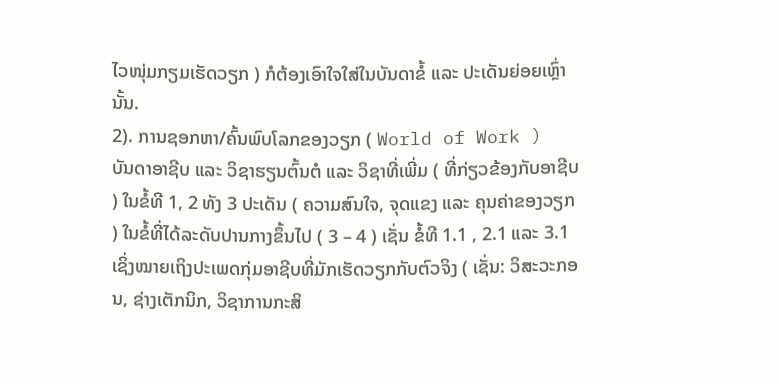ໄວໜຸ່ມກຽມເຮັດວຽກ ) ກໍຕ້ອງເອົາໃຈໃສ່ໃນບັນດາຂໍ້ ແລະ ປະເດັນຍ່ອຍເຫຼົ່ານັ້ນ.
2). ການຊອກຫາ/ຄົ້ນພົບໂລກຂອງວຽກ ( World of Work )
ບັນດາອາຊີບ ແລະ ວິຊາຮຽນຕົ້ນຕໍ ແລະ ວິຊາທີ່ເພີ່ມ ( ທີ່ກ່ຽວຂ້ອງກັບອາຊີບ ) ໃນຂໍ້ທີ 1, 2 ທັງ 3 ປະເດັນ ( ຄວາມສົນໃຈ, ຈຸດແຂງ ແລະ ຄຸນຄ່າຂອງວຽກ ) ໃນຂໍ້ທີ່ໄດ້ລະດັບປານກາງຂຶ້ນໄປ ( 3 – 4 ) ເຊັ່ນ ຂໍ້ທີ 1.1 , 2.1 ແລະ 3.1 ເຊິ່ງໝາຍເຖິງປະເພດກຸ່ມອາຊີບທີ່ມັກເຮັດວຽກກັບຕົວຈິງ ( ເຊັ່ນ: ວິສະວະກອນ, ຊ່າງເຕັກນິກ, ວິຊາການກະສິ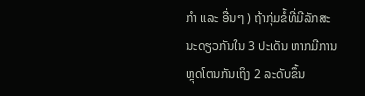ກຳ ແລະ ອື່ນໆ ) ຖ້າກຸ່ມຂໍ້ທີ່ມີລັກສະນະດຽວກັນໃນ 3 ປະເດັນ ຫາກມີການຫຼຸດໂຕນກັນເຖິງ 2 ລະດັບຂຶ້ນ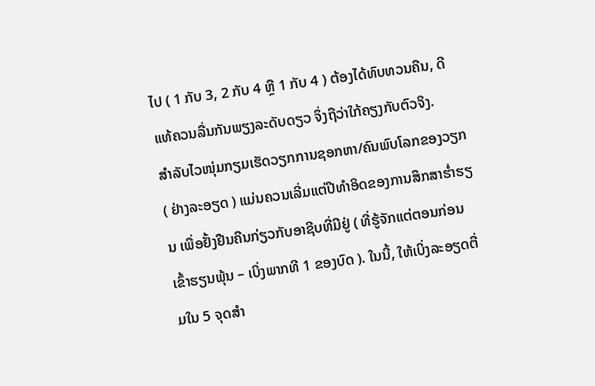ໄປ ( 1 ກັບ 3, 2 ກັບ 4 ຫຼື 1 ກັບ 4 ) ຕ້ອງໄດ້ທົບທວນຄືນ, ດີແທ້ຄວນລື່ນກັນພຽງລະດັບດຽວ ຈຶ່ງຖືວ່າໃກ້ຄຽງກັບຕົວຈິງ.
ສຳລັບໄວໜຸ່ມກຽມເຮັດວຽກການຊອກຫາ/ຄົນພົບໂລກຂອງວຽກ ( ຢ່າງລະອຽດ ) ແມ່ນຄວນເລີ່ມແຕ່ປີທຳອິດຂອງການສຶກສາຮ່ຳຮຽນ ເພື່ອຢັ້ງຢືນຄືນກ່ຽວກັບອາຊີບທີ່ມີຢູ່ ( ທີ່ຮູ້ຈັກແຕ່ຕອນກ່ອນເຂົ້າຮຽນພຸ້ນ – ເບິ່ງພາກທີ 1 ຂອງບົດ ). ໃນນີ້, ໃຫ້ເບິ່ງລະອຽດຕື່ມໃນ 5 ຈຸດສຳ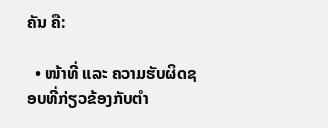ຄັນ ຄື:

  • ໜ້າທີ່ ແລະ ຄວາມຮັບຜິດຊອບທີ່ກ່ຽວຂ້ອງກັບຕຳ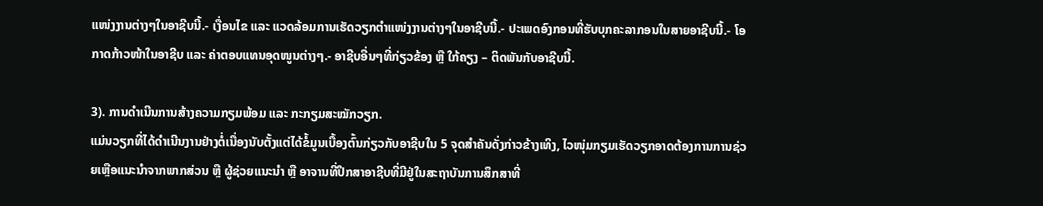ແໜ່ງງານຕ່າງໆໃນອາຊີບນີ້.- ເງື່ອນໄຂ ແລະ ແວດລ້ອມການເຮັດວຽກຕຳແໜ່ງງານຕ່າງໆໃນອາຊີບນີ້.- ປະເພດອົງກອນທີ່ຮັບບຸກຄະລາກອນໃນສາຍອາຊີບນີ້.- ໂອກາດກ້າວໜ້າໃນອາຊີບ ແລະ ຄ່າຕອບແທນອຸດໜູນຕ່າງໆ.- ອາຊີບອື່ນໆທີ່ກ່ຽວຂ້ອງ ຫຼື ໃກ້ຄຽງ – ຕິດພັນກັບອາຊີບນີ້.

3). ການດໍາເນີນການສ້າງຄວາມກຽມພ້ອມ ແລະ ກະກຽມສະໝັກວຽກ.
ແມ່ນວຽກທີ່ໄດ້ດຳເນີນງານຢ່າງຕໍ່ເນື່ອງນັບຕັ້ງແຕ່ໄດ້ຂໍ້ມູນເບື້ອງຕົ້ນກ່ຽວກັບອາຊີບໃນ 5 ຈຸດສຳຄັນດັ່ງກ່າວຂ້າງເທິງ, ໄວໜຸ່ມກຽມເຮັດວຽກອາດຕ້ອງການການຊ່ວຍເຫຼືອແນະນຳຈາກພາກສ່ວນ ຫຼື ຜູ້ຊ່ວຍແນະນຳ ຫຼື ອາຈານທີ່ປຶກສາອາຊີບທີ່ມີຢູ່ໃນສະຖາບັນການສຶກສາທີ່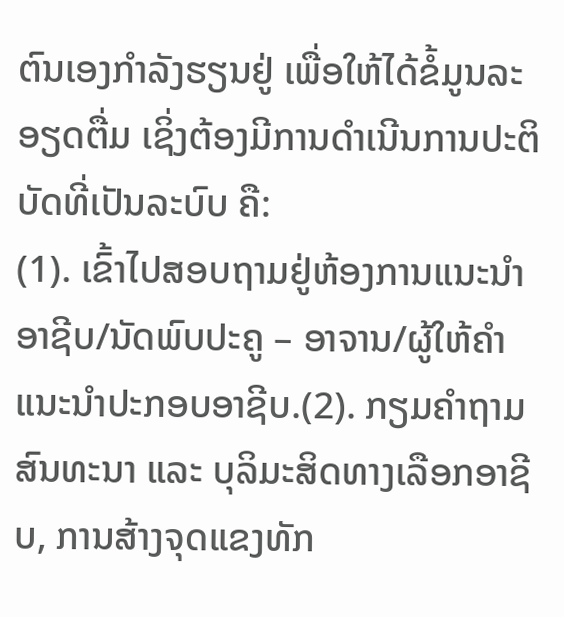ຕົນເອງກຳລັງຮຽນຢູ່ ເພື່ອໃຫ້ໄດ້ຂໍ້ມູນລະອຽດຕື່ມ ເຊິ່ງຕ້ອງມີການດຳເນີນການປະຕິບັດທີ່ເປັນລະບົບ ຄື:
(1). ເຂົ້າໄປສອບຖາມຢູ່ຫ້ອງການແນະນຳອາຊີບ/ນັດພົບປະຄູ – ອາຈານ/ຜູ້ໃຫ້ຄຳແນະນໍາປະກອບອາຊີບ.(2). ກຽມຄຳຖາມສົນທະນາ ແລະ ບຸລິມະສິດທາງເລືອກອາຊີບ, ການສ້າງຈຸດແຂງທັກ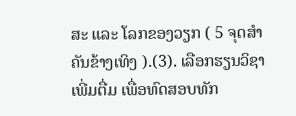ສະ ແລະ ໂລກຂອງວຽກ ( 5 ຈຸດສຳຄັນຂ້າງເທິງ ).(3). ເລືອກຮຽນວິຊາເພີ່ມຕື່ມ ເພື່ອທົດສອບທັກ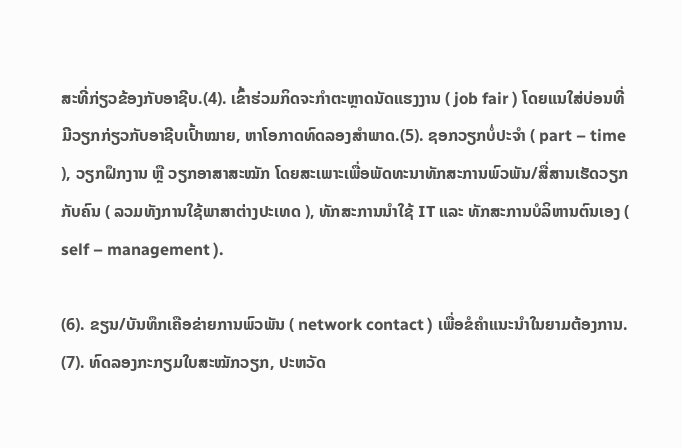ສະທີ່ກ່ຽວຂ້ອງກັບອາຊີບ.(4). ເຂົ້າຮ່ວມກິດຈະກຳຕະຫຼາດນັດແຮງງານ ( job fair ) ໂດຍແນໃສ່ບ່ອນທີ່ມີວຽກກ່ຽວກັບອາຊີບເປົ້າໝາຍ, ຫາໂອກາດທົດລອງສຳພາດ.(5). ຊອກວຽກບໍ່ປະຈຳ ( part – time ), ວຽກຝຶກງານ ຫຼື ວຽກອາສາສະໝັກ ໂດຍສະເພາະເພື່ອພັດທະນາທັກສະການພົວພັນ/ສື່ສານເຮັດວຽກກັບຄົນ ( ລວມທັງການໃຊ້ພາສາຕ່າງປະເທດ ), ທັກສະການນຳໃຊ້ IT ແລະ ທັກສະການບໍລິຫານຕົນເອງ ( self – management ).

(6). ຂຽນ/ບັນທຶກເຄືອຂ່າຍການພົວພັນ ( network contact ) ເພື່ອຂໍຄໍາແນະນໍາໃນຍາມຕ້ອງການ.
(7). ທົດລອງກະກຽມໃບສະໝັກວຽກ, ປະຫວັດ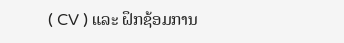( CV ) ແລະ ຝຶກຊ້ອມການ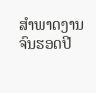ສໍາພາດງານຈົນຮອດປີ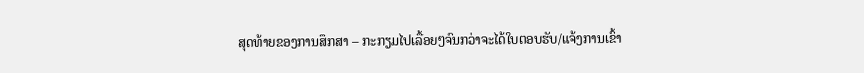ສຸດທ້າຍຂອງການສຶກສາ – ກະກຽມໄປເລື້ອຍໆຈົນກວ່າຈະໄດ້ໃບຕອບຮັບ/ແຈ້ງການເຂົ້າ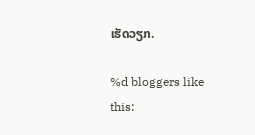ເຮັດວຽກ.

%d bloggers like this: